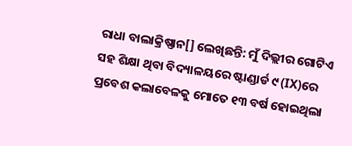ରାଧା ବାଲାକ୍ରିଷ୍ଣାନ[] ଲେଖିଛନ୍ତି: ମୁଁ ଦିଲ୍ଲୀର ଗୋଟିଏ ସହ ଶିକ୍ଷା ଥିବା ବିଦ୍ୟାଳୟରେ ଷ୍ଟାଣ୍ଡାର୍ଡ ୯ (IX)ରେ ପ୍ରବେଶ କଲାବେଳକୁ ମୋତେ ୧୩ ବର୍ଷ ହୋଇଥିଲା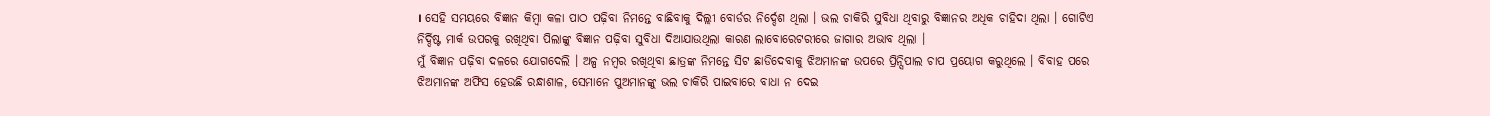। ସେହି ସମୟରେ ବିଜ୍ଞାନ କିମ୍ବା କଳା ପାଠ ପଢ଼ିବା ନିମନ୍ତେ ବାଛିବାକୁ ଦିଲ୍ଲୀ ବୋର୍ଡର ନିର୍ଦ୍ଦେଶ ଥିଲା । ଭଲ ଚାକିରି ସୁବିଧା ଥିବାରୁ ବିଜ୍ଞାନର ଅଧିକ ଚାହିଦା ଥିଲା । ଗୋଟିଏ ନିର୍ଦ୍ଦିଷ୍ଟ ମାର୍କ ଉପରକୁ ରଖିଥିବା ପିଲାଙ୍କୁ ବିଜ୍ଞାନ ପଢ଼ିବା ସୁବିଧା ଦିଆଯାଉଥିଲା କାରଣ ଲାବୋରେଟରୀରେ ଜାଗାର ଅଭାବ ଥିଲା ।
ମୁଁ ବିଜ୍ଞାନ ପଢ଼ିବା ଦଳରେ ଯୋଗଦେଲି । ଅଳ୍ପ ନମ୍ବର ରଖିଥିବା ଛାତ୍ରଙ୍କ ନିମନ୍ତେ ସିଟ ଛାଡିଦେବାକୁ ଝିଅମାନଙ୍କ ଉପରେ ପ୍ରିନ୍ସିପାଲ ଚାପ ପ୍ରୟୋଗ କରୁଥିଲେ । ବିବାହ ପରେ ଝିଅମାନଙ୍କ ଅଫିସ ହେଉଛି ରନ୍ଧାଶାଳ, ସେମାନେ ପୁଅମାନଙ୍କୁ ଭଲ ଚାକିରି ପାଇବାରେ ବାଧା ନ ଦେଇ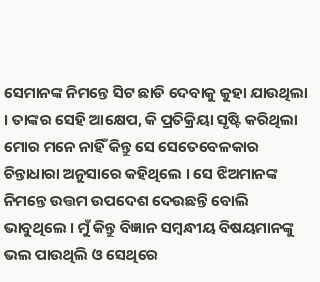ସେମାନଙ୍କ ନିମନ୍ତେ ସିଟ ଛାଡି ଦେବାକୁ କୁହା ଯାଉଥିଲା । ତାଙ୍କର ସେହି ଆକ୍ଷେପ, କି ପ୍ରତିକ୍ରିୟା ସୃଷ୍ଟି କରିଥିଲା ମୋର ମନେ ନାହିଁ କିନ୍ତୁ ସେ ସେତେବେଳକାର ଚିନ୍ତାଧାରା ଅନୁସାରେ କହିଥିଲେ । ସେ ଝିଅମାନଙ୍କ ନିମନ୍ତେ ଉତ୍ତମ ଉପଦେଶ ଦେଉଛନ୍ତି ବୋଲି ଭାବୁଥିଲେ । ମୁଁ କିନ୍ତୁ ବିଜ୍ଞାନ ସମ୍ବନ୍ଧୀୟ ବିଷୟମାନଙ୍କୁ ଭଲ ପାଉଥିଲି ଓ ସେଥିରେ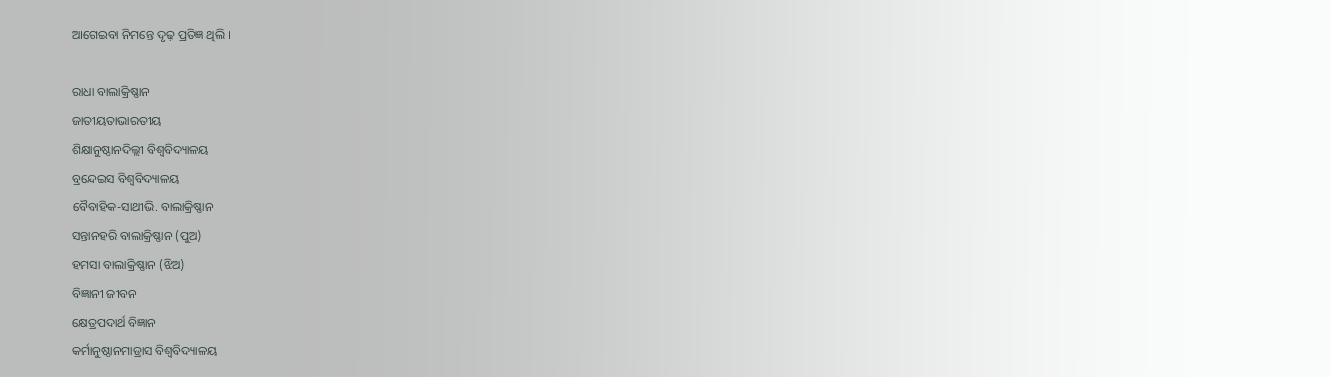ଆଗେଇବା ନିମନ୍ତେ ଦୃଢ଼ ପ୍ରତିଜ୍ଞ ଥିଲି ।

ରାଧା ବାଲାକ୍ରିଷ୍ଣାନ
ଜାତୀୟତାଭାରତୀୟ
ଶିକ୍ଷାନୁଷ୍ଠାନଦିଲ୍ଲୀ ବିଶ୍ୱବିଦ୍ୟାଳୟ
ବ୍ରନ୍ଦେଇସ ବିଶ୍ୱବିଦ୍ୟାଳୟ
ବୈବାହିକ-ସାଥୀଭି. ବାଲାକ୍ରିଷ୍ଣାନ
ସନ୍ତାନହରି ବାଲାକ୍ରିଷ୍ଣାନ (ପୁଅ)
ହମସା ବାଲାକ୍ରିଷ୍ଣାନ (ଝିଅ)
ବିଜ୍ଞାନୀ ଜୀବନ
କ୍ଷେତ୍ରପଦାର୍ଥ ବିଜ୍ଞାନ
କର୍ମାନୁଷ୍ଠାନମାଡ୍ରାସ ବିଶ୍ୱବିଦ୍ୟାଳୟ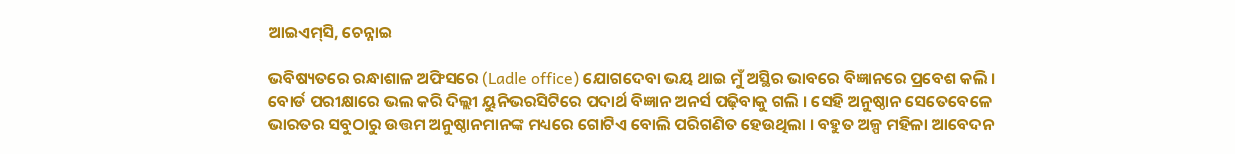ଆଇଏମ୍‌ସି, ଚେନ୍ନାଇ

ଭବିଷ୍ୟତରେ ରନ୍ଧାଶାଳ ଅଫିସରେ (Ladle office) ଯୋଗଦେବା ଭୟ ଥାଇ ମୁଁ ଅସ୍ଥିର ଭାବରେ ବିଜ୍ଞାନରେ ପ୍ରବେଶ କଲି । ବୋର୍ଡ ପରୀକ୍ଷାରେ ଭଲ କରି ଦିଲ୍ଲୀ ୟୁନିଭରସିଟିରେ ପଦାର୍ଥ ବିଜ୍ଞାନ ଅନର୍ସ ପଢ଼ିବାକୁ ଗଲି । ସେହି ଅନୁଷ୍ଠାନ ସେତେବେଳେ ଭାରତର ସବୁଠାରୁ ଉତ୍ତମ ଅନୁଷ୍ଠାନମାନଙ୍କ ମଧ୍ୟରେ ଗୋଟିଏ ବୋଲି ପରିଗଣିତ ହେଉଥିଲା । ବହୁତ ଅଳ୍ପ ମହିଳା ଆବେଦନ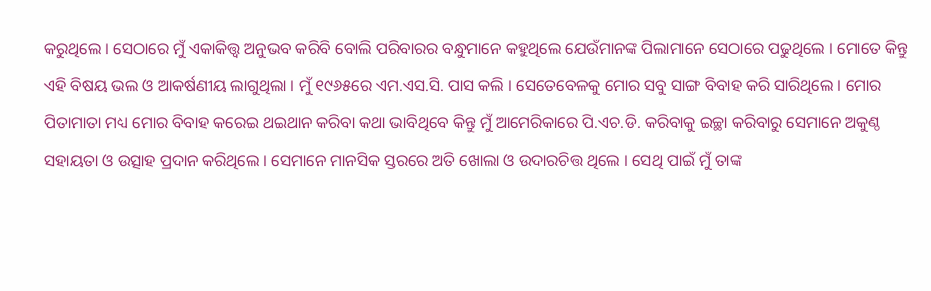କରୁଥିଲେ । ସେଠାରେ ମୁଁ ଏକାକିତ୍ତ୍ୱ ଅନୁଭବ କରିବି ବୋଲି ପରିବାରର ବନ୍ଧୁମାନେ କହୁଥିଲେ ଯେଉଁମାନଙ୍କ ପିଲାମାନେ ସେଠାରେ ପଢୁଥିଲେ । ମୋତେ କିନ୍ତୁ ଏହି ବିଷୟ ଭଲ ଓ ଆକର୍ଷଣୀୟ ଲାଗୁଥିଲା । ମୁଁ ୧୯୬୫ରେ ଏମ.ଏସ.ସି. ପାସ କଲି । ସେତେବେଳକୁ ମୋର ସବୁ ସାଙ୍ଗ ବିବାହ କରି ସାରିଥିଲେ । ମୋର ପିତାମାତା ମଧ୍ୟ ମୋର ବିବାହ କରେଇ ଥଇଥାନ କରିବା କଥା ଭାବିଥିବେ କିନ୍ତୁ ମୁଁ ଆମେରିକାରେ ପି.ଏଚ.ଡି. କରିବାକୁ ଇଚ୍ଛା କରିବାରୁ ସେମାନେ ଅକୁଣ୍ଠ ସହାୟତା ଓ ଉତ୍ସାହ ପ୍ରଦାନ କରିଥିଲେ । ସେମାନେ ମାନସିକ ସ୍ତରରେ ଅତି ଖୋଲା ଓ ଉଦାରଚିତ୍ତ ଥିଲେ । ସେଥି ପାଇଁ ମୁଁ ତାଙ୍କ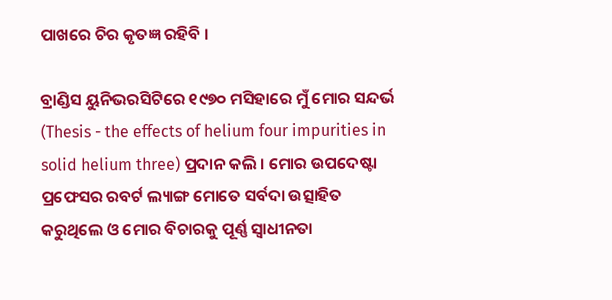ପାଖରେ ଚିର କୃତଜ୍ଞ ରହିବି ।

ବ୍ରାଣ୍ଡିସ ୟୁନିଭରସିଟିରେ ୧୯୭୦ ମସିହାରେ ମୁଁ ମୋର ସନ୍ଦର୍ଭ (Thesis - the effects of helium four impurities in solid helium three) ପ୍ରଦାନ କଲି । ମୋର ଉପଦେଷ୍ଟା ପ୍ରଫେସର ରବର୍ଟ ଲ୍ୟାଙ୍ଗ ମୋତେ ସର୍ବଦା ଉତ୍ସାହିତ କରୁଥିଲେ ଓ ମୋର ବିଚାରକୁ ପୂର୍ଣ୍ଣ ସ୍ୱାଧୀନତା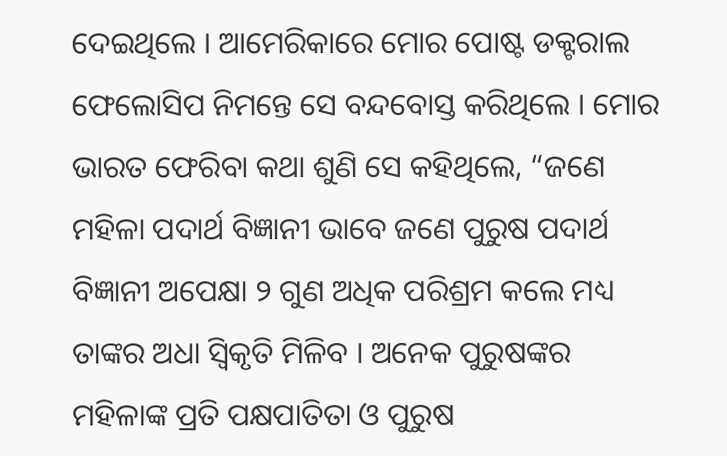ଦେଇଥିଲେ । ଆମେରିକାରେ ମୋର ପୋଷ୍ଟ ଡକ୍ଟରାଲ ଫେଲୋସିପ ନିମନ୍ତେ ସେ ବନ୍ଦବୋସ୍ତ କରିଥିଲେ । ମୋର ଭାରତ ଫେରିବା କଥା ଶୁଣି ସେ କହିଥିଲେ, “ଜଣେ ମହିଳା ପଦାର୍ଥ ବିଜ୍ଞାନୀ ଭାବେ ଜଣେ ପୁରୁଷ ପଦାର୍ଥ ବିଜ୍ଞାନୀ ଅପେକ୍ଷା ୨ ଗୁଣ ଅଧିକ ପରିଶ୍ରମ କଲେ ମଧ୍ୟ ତାଙ୍କର ଅଧା ସ୍ୱିକୃତି ମିଳିବ । ଅନେକ ପୁରୁଷଙ୍କର ମହିଳାଙ୍କ ପ୍ରତି ପକ୍ଷପାତିତା ଓ ପୁରୁଷ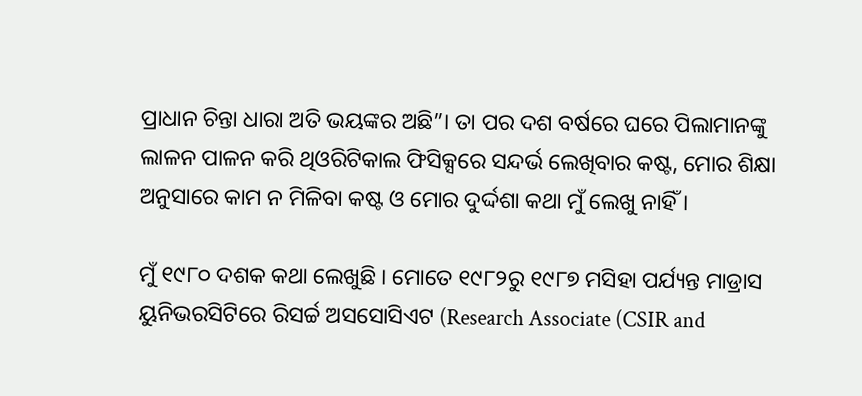ପ୍ରାଧାନ ଚିନ୍ତା ଧାରା ଅତି ଭୟଙ୍କର ଅଛି”। ତା ପର ଦଶ ବର୍ଷରେ ଘରେ ପିଲାମାନଙ୍କୁ ଲାଳନ ପାଳନ କରି ଥିଓରିଟିକାଲ ଫିସିକ୍ସରେ ସନ୍ଦର୍ଭ ଲେଖିବାର କଷ୍ଟ, ମୋର ଶିକ୍ଷା ଅନୁସାରେ କାମ ନ ମିଳିବା କଷ୍ଟ ଓ ମୋର ଦୁର୍ଦ୍ଦଶା କଥା ମୁଁ ଲେଖୁ ନାହିଁ ।

ମୁଁ ୧୯୮୦ ଦଶକ କଥା ଲେଖୁଛି । ମୋତେ ୧୯୮୨ରୁ ୧୯୮୭ ମସିହା ପର୍ଯ୍ୟନ୍ତ ମାଡ୍ରାସ ୟୁନିଭରସିଟିରେ ରିସର୍ଚ୍ଚ ଅସସୋସିଏଟ (Research Associate (CSIR and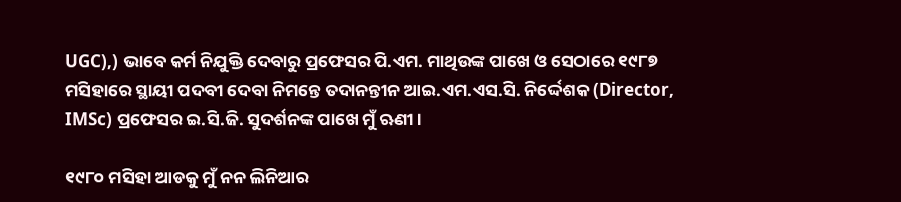UGC),) ଭାବେ କର୍ମ ନିଯୁକ୍ତି ଦେବାରୁ ପ୍ରଫେସର ପି.ଏମ. ମାଥିଉଙ୍କ ପାଖେ ଓ ସେଠାରେ ୧୯୮୭ ମସିହାରେ ସ୍ଥାୟୀ ପଦବୀ ଦେବା ନିମନ୍ତେ ତଦାନନ୍ତୀନ ଆଇ.ଏମ.ଏସ.ସି. ନିର୍ଦ୍ଦେଶକ (Director, IMSc) ପ୍ରଫେସର ଇ.ସି.ଜି. ସୁଦର୍ଶନଙ୍କ ପାଖେ ମୁଁ ଋଣୀ ।

୧୯୮୦ ମସିହା ଆଡକୁ ମୁଁ ନନ ଲିନିଆର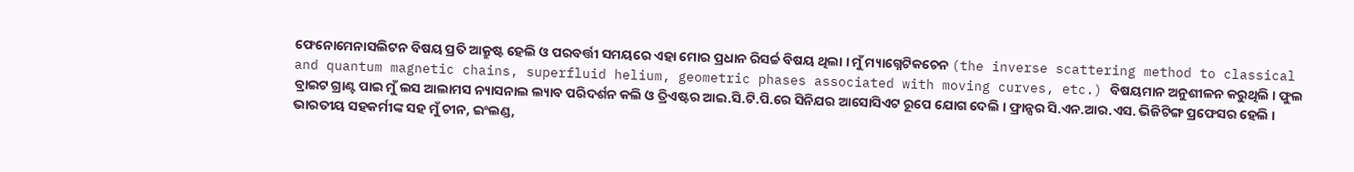ଫେନୋମେନାସଲିଟନ ବିଷୟ ପ୍ରତି ଆକ୍ରୁଷ୍ଟ ହେଲି ଓ ପରବର୍ତ୍ତୀ ସମୟରେ ଏହା ମୋର ପ୍ରଧାନ ରିସର୍ଚ୍ଚ ବିଷୟ ଥିଲା । ମୁଁ ମ୍ୟାଗ୍ନେଟିକଚେନ (the inverse scattering method to classical and quantum magnetic chains, superfluid helium, geometric phases associated with moving curves, etc.) ବିଷୟମାନ ଅନୁଶୀଳନ କରୁଥିଲି । ଫୁଲ ବ୍ରାଇଟ ଗ୍ରାଣ୍ଟ ପାଇ ମୁଁ ଲସ ଆଲାମସ ନ୍ୟାସନାଲ ଲ୍ୟାବ ପରିଦର୍ଶନ କଲି ଓ ତ୍ରିଏଷ୍ଟର ଆଇ.ସି.ଟି.ପି.ରେ ସିନିଯର ଆସୋସିଏଟ ରୂପେ ଯୋଗ ଦେଲି । ଫ୍ରାନ୍ସର ସି.ଏନ.ଆର.ଏସ. ଭିଜିଟିଙ୍ଗ ପ୍ରଫେସର ହେଲି । ଭାରତୀୟ ସହକର୍ମୀଙ୍କ ସହ ମୁଁ ଚୀନ, ଇଂଲଣ୍ଡ,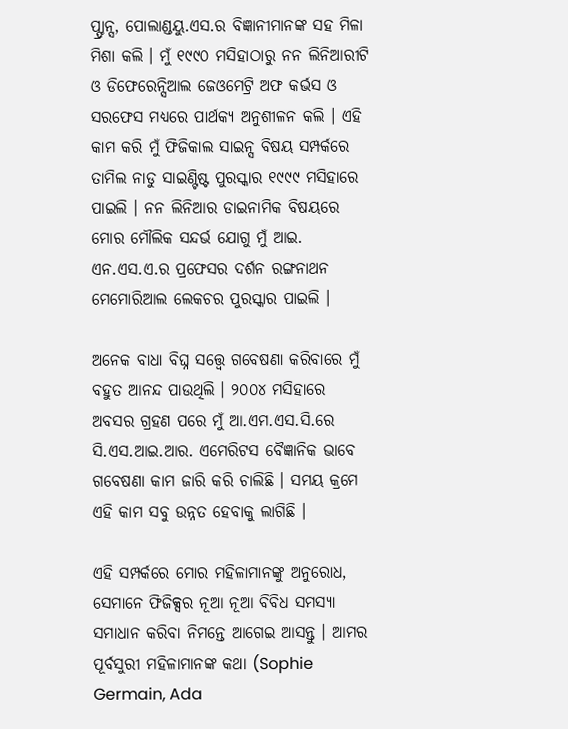ପ୍ଫ୍ରାନ୍ସ, ପୋଲାଣ୍ଡୟୁ.ଏସ.ର ବିଜ୍ଞାନୀମାନଙ୍କ ସହ ମିଳା ମିଶା କଲି । ମୁଁ ୧୯୯୦ ମସିହାଠାରୁ ନନ ଲିନିଆରୀଟି ଓ ଡିଫେରେନ୍ସିଆଲ ଜେଓମେଟ୍ରି ଅଫ କର୍ଭସ ଓ ସରଫେସ ମଧ୍ୟରେ ପାର୍ଥକ୍ୟ ଅନୁଶୀଳନ କଲି । ଏହି କାମ କରି ମୁଁ ଫିଜିକାଲ ସାଇନ୍ସ ବିଷୟ ସମ୍ପର୍କରେ ତାମିଲ ନାଡୁ ସାଇଣ୍ଟିଷ୍ଟ ପୁରସ୍କାର ୧୯୯୯ ମସିହାରେ ପାଇଲି । ନନ ଲିନିଆର ଡାଇନାମିକ ବିଷୟରେ ମୋର ମୌଲିକ ସନ୍ଦର୍ଭ ଯୋଗୁ ମୁଁ ଆଇ. ଏନ.ଏସ.ଏ.ର ପ୍ରଫେସର ଦର୍ଶନ ରଙ୍ଗନାଥନ ମେମୋରିଆଲ ଲେକଚର ପୁରସ୍କାର ପାଇଲି ।

ଅନେକ ବାଧା ବିଘ୍ନ ସତ୍ତ୍ୱେ ଗବେଷଣା କରିବାରେ ମୁଁ ବହୁତ ଆନନ୍ଦ ପାଉଥିଲି । ୨୦୦୪ ମସିହାରେ ଅବସର ଗ୍ରହଣ ପରେ ମୁଁ ଆ.ଏମ.ଏସ.ସି.ରେ ସି.ଏସ.ଆଇ.ଆର. ଏମେରିଟସ ବୈଜ୍ଞାନିକ ଭାବେ ଗବେଷଣା କାମ ଜାରି କରି ଚାଲିଛି । ସମୟ କ୍ରମେ ଏହି କାମ ସବୁ ଉନ୍ନତ ହେବାକୁ ଲାଗିଛି ।

ଏହି ସମ୍ପର୍କରେ ମୋର ମହିଳାମାନଙ୍କୁ ଅନୁରୋଧ, ସେମାନେ ଫିଜିକ୍ସର ନୂଆ ନୂଆ ବିବିଧ ସମସ୍ୟା ସମାଧାନ କରିବା ନିମନ୍ତେ ଆଗେଇ ଆସନ୍ତୁ । ଆମର ପୂର୍ବସୁରୀ ମହିଳାମାନଙ୍କ କଥା (Sophie Germain, Ada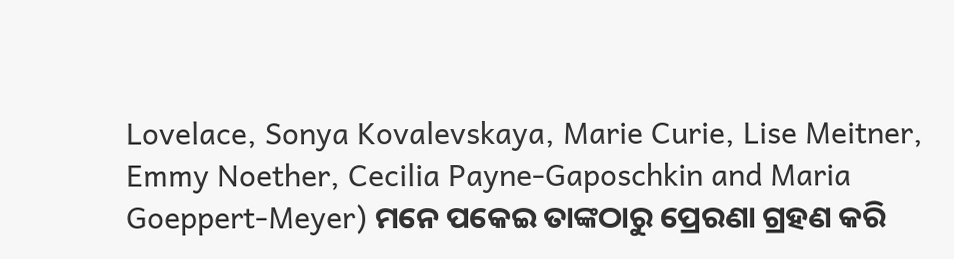Lovelace, Sonya Kovalevskaya, Marie Curie, Lise Meitner, Emmy Noether, Cecilia Payne-Gaposchkin and Maria Goeppert-Meyer) ମନେ ପକେଇ ତାଙ୍କଠାରୁ ପ୍ରେରଣା ଗ୍ରହଣ କରି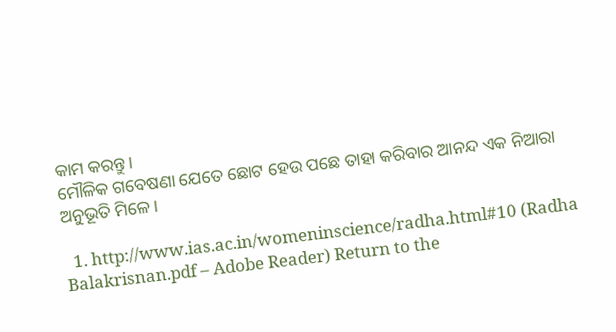କାମ କରନ୍ତୁ ।
ମୌଳିକ ଗବେଷଣା ଯେତେ ଛୋଟ ହେଉ ପଛେ ତାହା କରିବାର ଆନନ୍ଦ ଏକ ନିଆରା ଅନୁଭୂତି ମିଳେ ।

  1. http://www.ias.ac.in/womeninscience/radha.html#10 (Radha Balakrisnan.pdf – Adobe Reader) Return to the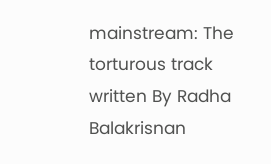mainstream: The torturous track written By Radha Balakrisnan